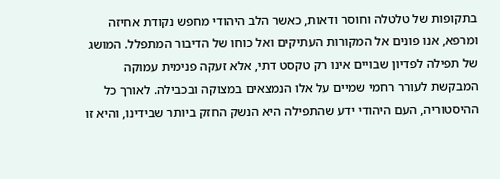בתקופות של טלטלה וחוסר ודאות, כאשר הלב היהודי מחפש נקודת אחיזה ומרפא, אנו פונים אל המקורות העתיקים ואל כוחו של הדיבור המתפלל. המושג של תפילה לפדיון שבויים אינו רק טקסט דתי, אלא זעקה פנימית עמוקה המבקשת לעורר רחמי שמיים על אלו הנמצאים במצוקה ובכבילה. לאורך כל ההיסטוריה, העם היהודי ידע שהתפילה היא הנשק החזק ביותר שבידינו, והיא זו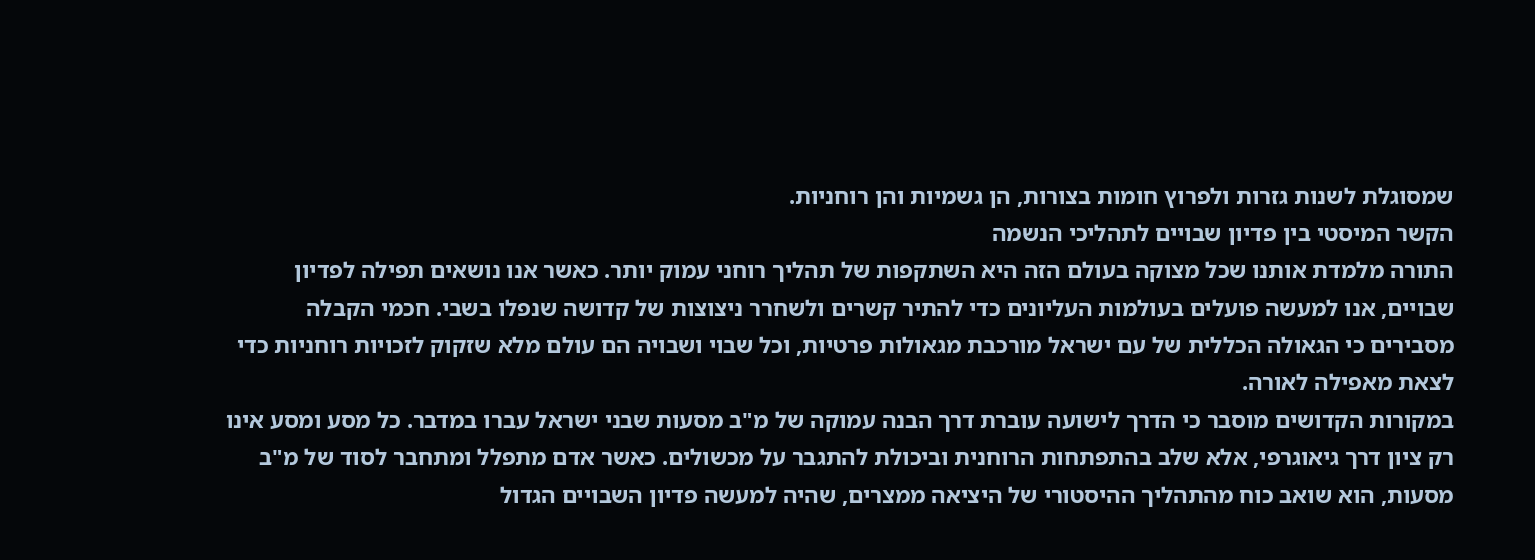שמסוגלת לשנות גזרות ולפרוץ חומות בצורות, הן גשמיות והן רוחניות.
הקשר המיסטי בין פדיון שבויים לתהליכי הנשמה
התורה מלמדת אותנו שכל מצוקה בעולם הזה היא השתקפות של תהליך רוחני עמוק יותר. כאשר אנו נושאים תפילה לפדיון שבויים, אנו למעשה פועלים בעולמות העליונים כדי להתיר קשרים ולשחרר ניצוצות של קדושה שנפלו בשבי. חכמי הקבלה מסבירים כי הגאולה הכללית של עם ישראל מורכבת מגאולות פרטיות, וכל שבוי ושבויה הם עולם מלא שזקוק לזכויות רוחניות כדי לצאת מאפילה לאורה.
במקורות הקדושים מוסבר כי הדרך לישועה עוברת דרך הבנה עמוקה של מ"ב מסעות שבני ישראל עברו במדבר. כל מסע ומסע אינו רק ציון דרך גיאוגרפי, אלא שלב בהתפתחות הרוחנית וביכולת להתגבר על מכשולים. כאשר אדם מתפלל ומתחבר לסוד של מ"ב מסעות, הוא שואב כוח מהתהליך ההיסטורי של היציאה ממצרים, שהיה למעשה פדיון השבויים הגדול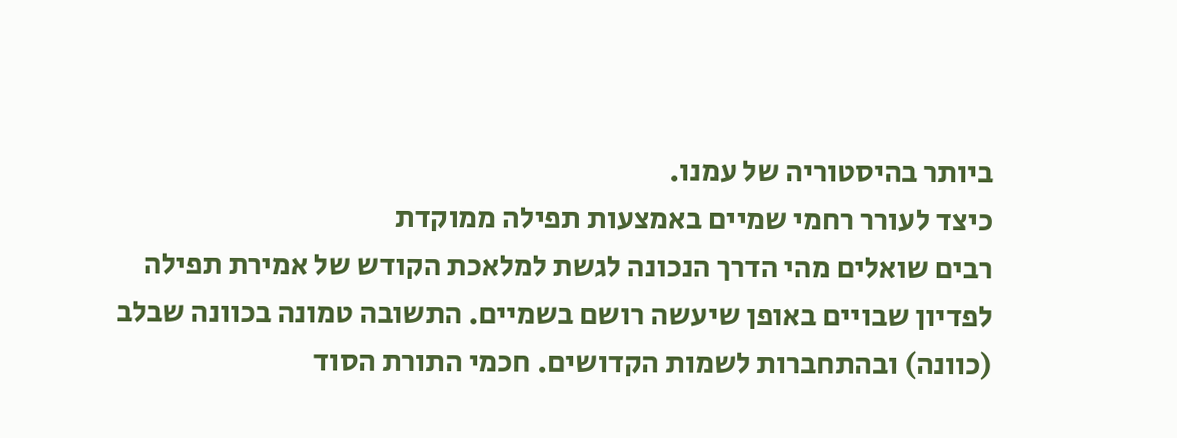ביותר בהיסטוריה של עמנו.
כיצד לעורר רחמי שמיים באמצעות תפילה ממוקדת
רבים שואלים מהי הדרך הנכונה לגשת למלאכת הקודש של אמירת תפילה לפדיון שבויים באופן שיעשה רושם בשמיים. התשובה טמונה בכוונה שבלב (כוונה) ובהתחברות לשמות הקדושים. חכמי התורת הסוד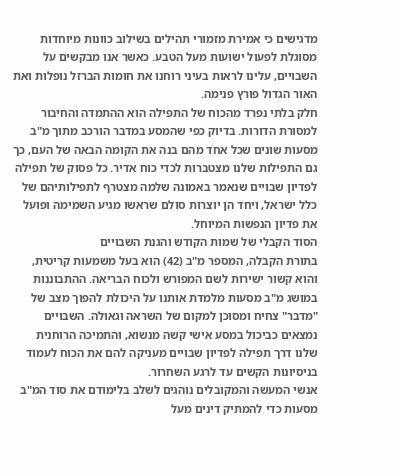מדגישים כי אמירת מזמורי תהילים בשילוב כוונות מיוחדות מסוגלת לפעול ישועות מעל הטבע. כאשר אנו מבקשים על השבויים, עלינו לראות בעיני רוחנו את חומות הברזל נופלות ואת האור הגדול פורץ פנימה.
חלק בלתי נפרד מהכוח של התפילה הוא ההתמדה והחיבור למסורת הדורות. בדיוק כפי שהמסע במדבר הורכב מתוך מ"ב מסעות שונים שכל אחד מהם בנה את הקומה הבאה של העם, כך גם התפילות שלנו מצטברות לכדי כוח אדיר. כל פסוק של תפילה לפדיון שבויים שנאמר באמונה שלמה מצטרף לתפילותיהם של כלל ישראל, ויחד הן יוצרות סולם שראשו מגיע השמימה ופועל את פדיון הנפשות המיוחל.
הסוד הקבלי של שמות הקודש והגנת השבויים
בתורת הקבלה, המספר מ"ב (42) הוא בעל משמעות קריטית, והוא קשור ישירות לשם המפורש ולכוח הבריאה. ההתבוננות במושג מ"ב מסעות מלמדת אותנו על היכולת להפוך מצב של "מדבר" צחיח ומסוכן למקום של השראה וגאולה. השבויים נמצאים כביכול במסע אישי קשה מנשוא, והתמיכה הרוחנית שלנו דרך תפילה לפדיון שבויים מעניקה להם את הכוח לעמוד בניסיונות הקשים עד לרגע השחרור.
אנשי המעשה והמקובלים נוהגים לשלב בלימודם את סוד המ"ב מסעות כדי להמתיק דינים מעל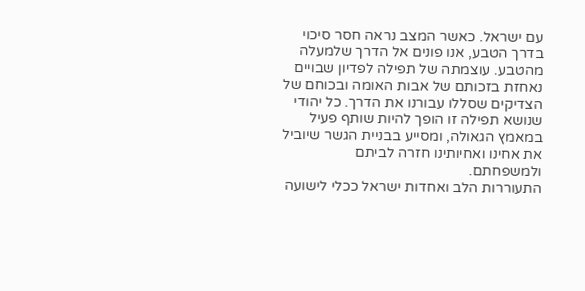עם ישראל. כאשר המצב נראה חסר סיכוי בדרך הטבע, אנו פונים אל הדרך שלמעלה מהטבע. עוצמתה של תפילה לפדיון שבויים נאחזת בזכותם של אבות האומה ובכוחם של הצדיקים שסללו עבורנו את הדרך. כל יהודי שנושא תפילה זו הופך להיות שותף פעיל במאמץ הגאולה, ומסייע בבניית הגשר שיוביל את אחינו ואחיותינו חזרה לביתם ולמשפחתם.
התעוררות הלב ואחדות ישראל ככלי לישועה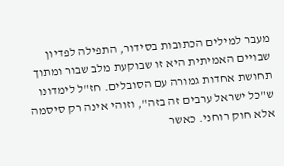מעבר למילים הכתובות בסידור, התפילה לפדיון שבויים האמיתית היא זו שבוקעת מלב שבור ומתוך תחושת אחדות גמורה עם הסובלים. חז"ל לימדונו ש"כל ישראל ערבים זה בזה", וזוהי אינה רק סיסמה אלא חוק רוחני. כאשר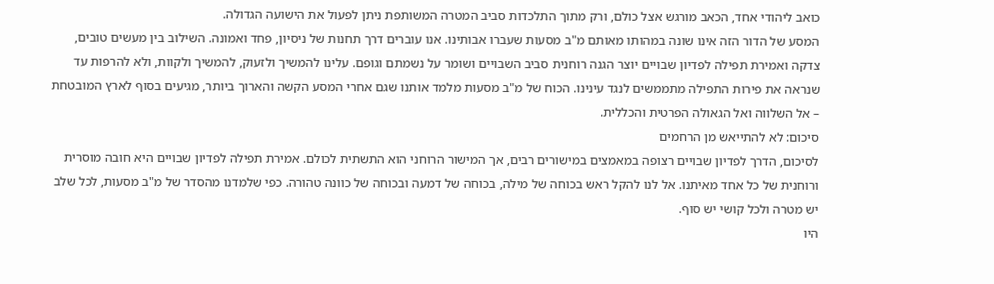כואב ליהודי אחד, הכאב מורגש אצל כולם, ורק מתוך התלכדות סביב המטרה המשותפת ניתן לפעול את הישועה הגדולה.
המסע של הדור הזה אינו שונה במהותו מאותם מ"ב מסעות שעברו אבותינו. אנו עוברים דרך תחנות של ניסיון, פחד ואמונה. השילוב בין מעשים טובים, צדקה ואמירת תפילה לפדיון שבויים יוצר הגנה רוחנית סביב השבויים ושומר על נשמתם וגופם. עלינו להמשיך ולזעוק, להמשיך ולקוות, ולא להרפות עד שנראה את פירות התפילה מתממשים לנגד עינינו. הכוח של מ"ב מסעות מלמד אותנו שגם אחרי המסע הקשה והארוך ביותר, מגיעים בסוף לארץ המובטחת – אל השלווה ואל הגאולה הפרטית והכללית.
סיכום: לא להתייאש מן הרחמים
לסיכום, הדרך לפדיון שבויים רצופה במאמצים במישורים רבים, אך המישור הרוחני הוא התשתית לכולם. אמירת תפילה לפדיון שבויים היא חובה מוסרית ורוחנית של כל אחד מאיתנו. אל לנו להקל ראש בכוחה של מילה, בכוחה של דמעה ובכוחה של כוונה טהורה. כפי שלמדנו מהסדר של מ"ב מסעות, לכל שלב יש מטרה ולכל קושי יש סוף.
היו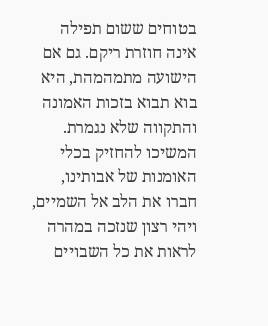בטוחים ששום תפילה אינה חוזרת ריקם. גם אם הישועה מתמהמהת, היא בוא תבוא בזכות האמונה והתקווה שלא נגמרת. המשיכו להחזיק בכלי האומנות של אבותינו, חברו את הלב אל השמיים, ויהי רצון שנזכה במהרה לראות את כל השבויים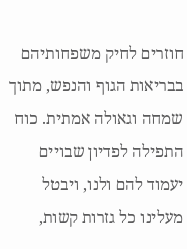חוזרים לחיק משפחותיהם בבריאות הגוף והנפש, מתוך שמחה וגאולה אמתית. כוח התפילה לפדיון שבויים יעמוד להם ולנו, ויבטל מעלינו כל גזרות קשות,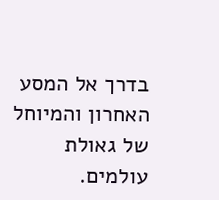בדרך אל המסע האחרון והמיוחל של גאולת עולמים.